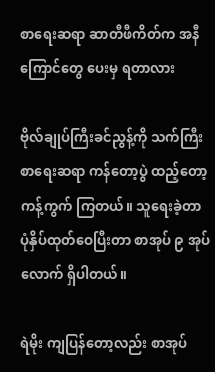စာရေးဆရာ ဆာတီဖီကိတ်က အနီကြောင်တွေ ပေးမှ ရတာလား

ဗိုလ်ချုပ်ကြီးခင်ညွန့်ကို သက်ကြီးစာရေးဆရာ ကန်တော့ပွဲ ထည့်တော့ ကန့်ကွက် ကြတယ်။ သူရေးခဲ့တာ ပုံနှိပ်ထုတ်ဝေပြီးတာ စာအုပ် ၉ အုပ်လောက် ရှိပါတယ်။

ရဲမိုး ကျပြန်တော့လည်း စာအုပ်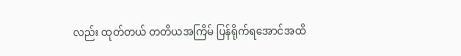လည်း ထုတ်တယ် တတိယအကြိမ် ပြန်ရိုက်ရအောင်အထိ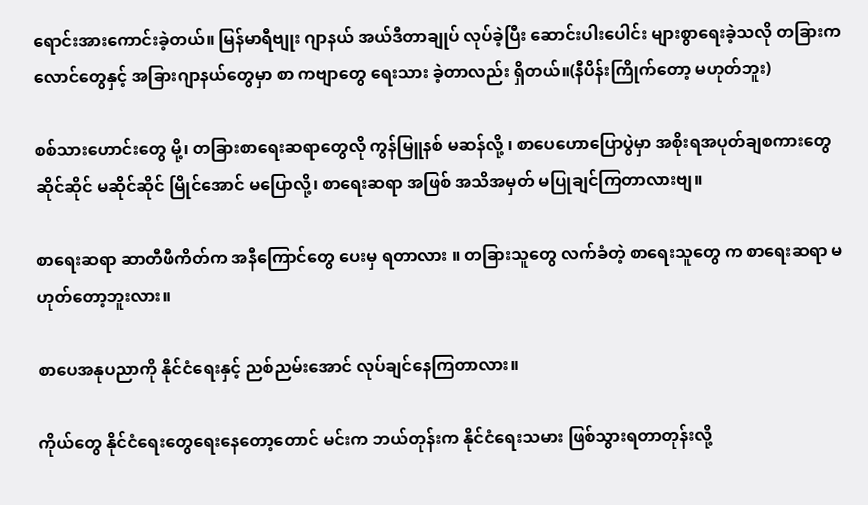ရောင်းအားကောင်းခဲ့တယ်။ မြန်မာရီဗျုး ဂျာနယ် အယ်ဒီတာချုပ် လုပ်ခဲ့ပြီး ဆောင်းပါးပေါင်း များစွာရေးခဲ့သလို တခြားကလောင်တွေနှင့် အခြားဂျာနယ်တွေမှာ စာ ကဗျာတွေ ရေးသား ခဲ့တာလည်း ရှိတယ်။(နီပိန်းကြိုက်တော့ မဟုတ်ဘူး)

စစ်သားဟောင်းတွေ မို့၊ တခြားစာရေးဆရာတွေလို ကွန်မြူနစ် မဆန်လို့ ၊ စာပေဟောပြောပွဲမှာ အစိုးရအပုတ်ချစကားတွေ ဆိုင်ဆိုင် မဆိုင်ဆိုင် မြိုင်အောင် မပြောလို့၊ စာရေးဆရာ အဖြစ် အသိအမှတ် မပြုချင်ကြတာလားဗျ။

စာရေးဆရာ ဆာတီဖီကိတ်က အနီကြောင်တွေ ပေးမှ ရတာလား ။ တခြားသူတွေ လက်ခံတဲ့ စာရေးသူတွေ က စာရေးဆရာ မဟုတ်တော့ဘူးလား။

စာပေအနုပညာကို နိုင်ငံရေးနှင့် ညစ်ညမ်းအောင် လုပ်ချင်နေကြတာလား။

ကိုယ်တွေ နိုင်ငံရေးတွေရေးနေတော့တောင် မင်းက ဘယ်တုန်းက နိုင်ငံရေးသမား ဖြစ်သွားရတာတုန်းလို့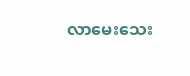လာမေးသေး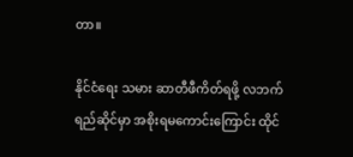တာ။

နိုင်ငံရေး သမား ဆာတီဖီကိတ်ရဖို့ လဘက်ရည်ဆိုင်မှာ အစိုးရမကောင်းကြောင်း ထိုင်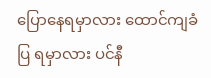ပြောနေရမှာလား ထောင်ကျခံပြ ရမှာလား ပင်နီ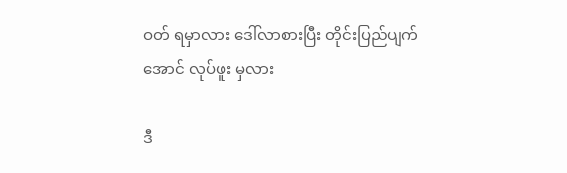ဝတ် ရမှာလား ဒေါ်လာစားပြီး တိုင်းပြည်ပျက်အောင် လုပ်ဖူး မှလား

ဒီ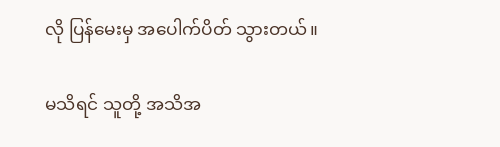လို ပြန်မေးမှ အပေါက်ပိတ် သွားတယ်။

မသိရင် သူတို့ အသိအ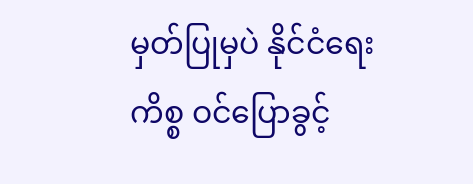မှတ်ပြုမှပဲ နိုင်ငံရေးကိစ္စ ဝင်ပြောခွင့်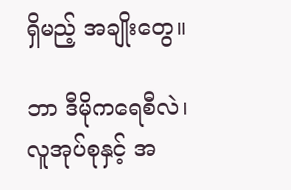ရှိမည့် အချိုးတွေ။

ဘာ ဒီမိုကရေစီလဲ၊ လူအုပ်စုနှင့် အ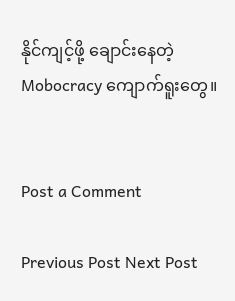နိုင်ကျင့်ဖို့ ချောင်းနေတဲ့ Mobocracy ကျောက်ရူးတွေ။


Post a Comment

Previous Post Next Post